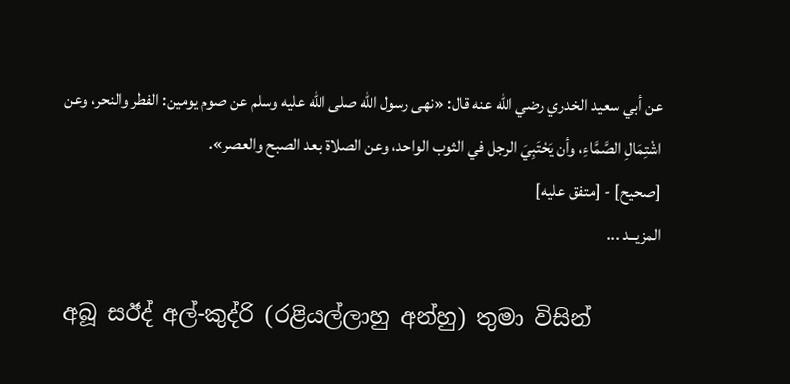عن أبي سعيد الخدري رضي الله عنه قال: «نهى رسول الله صلى الله عليه وسلم عن صوم يومين: الفطر والنحر، وعن اشْتِمَالِ الصَّمَّاءِ، وأن يَحْتَبِيَ الرجل في الثوب الواحد، وعن الصلاة بعد الصبح والعصر».
[صحيح] - [متفق عليه]
المزيــد ...

අබූ සඊද් අල්-කුද්රි (රළියල්ලාහු අන්හු) තුමා විසින්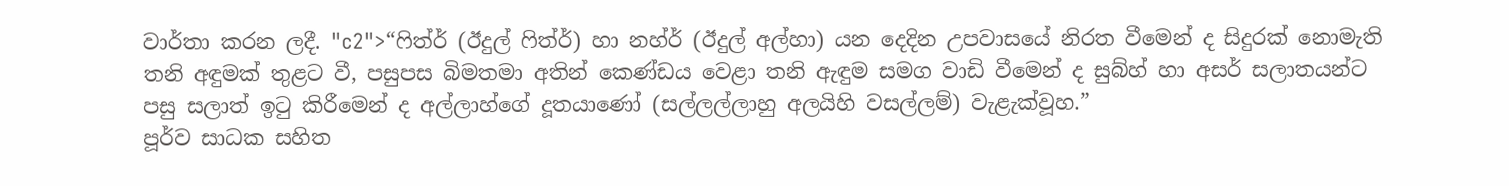වාර්තා කරන ලදී. "c2">“ෆිත්ර් (ඊදුල් ෆිත්ර්) හා නහ්ර් (ඊදුල් අල්හා) යන දෙදින උපවාසයේ නිරත වීමෙන් ද සිදුරක් නොමැති තනි අඳුමක් තුළට වී, පසුපස බිමතමා අතින් කෙණ්ඩය වෙළා තනි ඇඳුම සමග වාඩි වීමෙන් ද සුබ්හ් හා අසර් සලාතයන්ට පසු සලාත් ඉටු කිරීමෙන් ද අල්ලාහ්ගේ දූතයාණෝ (සල්ලල්ලාහු අලයිහි වසල්ලම්) වැළැක්වූහ.”
පූර්ව සාධක සහිත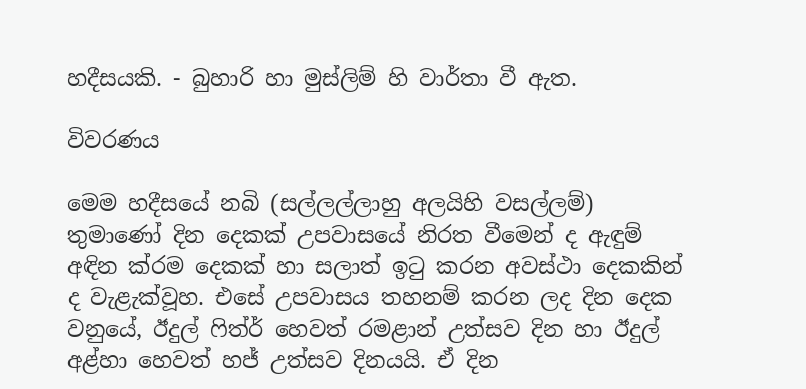හදීසයකි. - බුහාරි හා මුස්ලිම් හි වාර්තා වී ඇත.

විවරණය

මෙම හදීසයේ නබි (සල්ලල්ලාහු අලයිහි වසල්ලම්) තුමාණෝ දින දෙකක් උපවාසයේ නිරත වීමෙන් ද ඇඳුම් අඳින ක්රම දෙකක් හා සලාත් ඉටු කරන අවස්ථා දෙකකින් ද වැළැක්වූහ. එසේ උපවාසය තහනම් කරන ලද දින දෙක වනුයේ, ඊදුල් ෆිත්ර් හෙවත් රමළාන් උත්සව දින හා ඊදුල් අළ්හා හෙවත් හජ් උත්සව දිනයයි. ඒ දින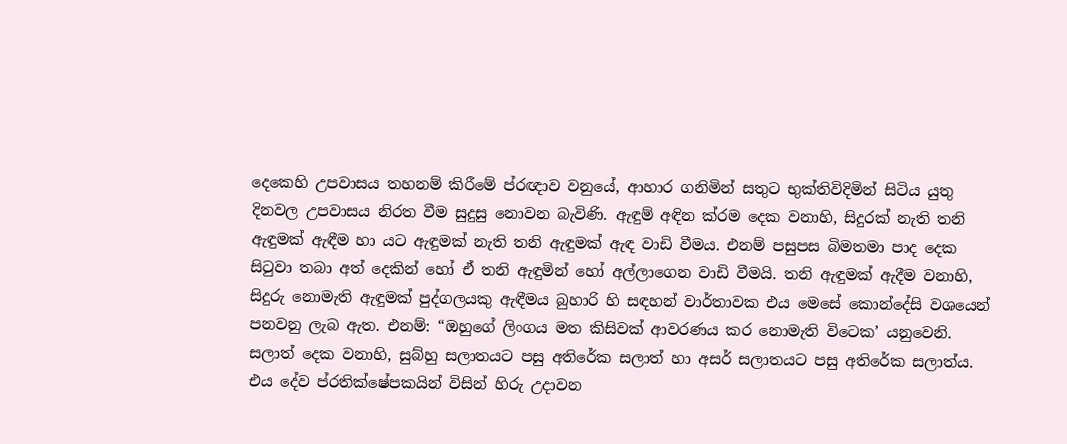දෙකෙහි උපවාසය තහනම් කිරීමේ ප්රඥාව වනුයේ, ආහාර ගනිමින් සතුට භුක්තිවිදිමින් සිටිය යුතු දිනවල උපවාසය නිරත වීම සුදුසු නොවන බැවිණි. ඇඳුම් අඳින ක්රම දෙක වනාහි, සිදුරක් නැති තනි ඇඳුමක් ඇඳීම හා යට ඇඳුමක් නැති තනි ඇඳුමක් ඇඳ වාඩි වීමය. එනම් පසුපස බිමතමා පාද දෙක සිටුවා තබා අත් දෙකින් හෝ ඒ තනි ඇඳුමින් හෝ අල්ලාගෙන වාඩි වීමයි. තනි ඇඳුමක් ඇදීම වනාහි, සිදුරු නොමැති ඇඳුමක් පුද්ගලයකු ඇඳීමය බුහාරි හි සඳහන් වාර්තාවක එය මෙසේ කොන්දේසි වශයෙන් පනවනු ලැබ ඇත. එනම්: “ඔහුගේ ලිංගය මත කිසිවක් ආවරණය කර නොමැති විටෙක’ යනුවෙනි. සලාත් දෙක වනාහි, සුබ්හු සලාතයට පසු අතිරේක සලාත් හා අසර් සලාතයට පසු අතිරේක සලාත්ය. එය දේව ප්රතික්ෂේපකයින් විසින් හිරු උදාවන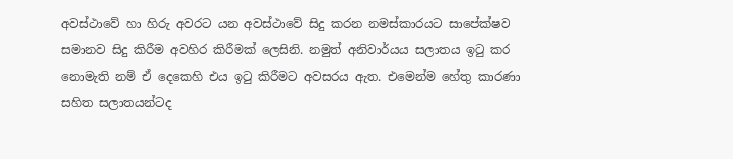අවස්ථාවේ හා හිරු අවරට යන අවස්ථාවේ සිදු කරන නමස්කාරයට සාපේක්ෂව සමානව සිදු කිරීම අවහිර කිරීමක් ලෙසිනි. නමුත් අනිවාර්යය සලාතය ඉටු කර නොමැති නම් ඒ දෙකෙහි එය ඉටු කිරීමට අවසරය ඇත. එමෙන්ම හේතු කාරණා සහිත සලාතයන්ටද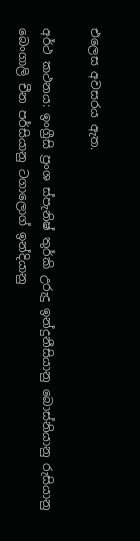එලෙස අවසරය ඇත.

අර්ථ කථනය: ඉංග්‍රීසි ප්‍රංශ ස්පැනිෂ් තුර්කි උරුදු ඉන්දුනීසියානු බොස්නියානු රුසියානු බෙංගාලි චීන පර්සියානු ටගාලොග් ඉන්දියානු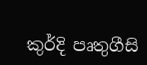කුර්දි පෘතුගීසි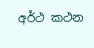අර්ථ කථන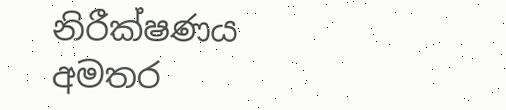නිරීක්ෂණය
අමතර